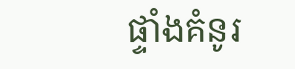ផ្ទាំងគំនូរ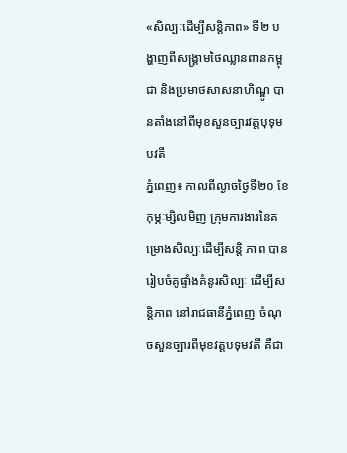«សិល្បៈដើម្បីសន្តិភាព» ទី២ បង្ហាញពីសង្គ្រាមថៃឈ្លានពានកម្ពុជា និងប្រមាថសាសនាហិណ្ឌូ បានតាំងនៅពីមុខសួនច្បារវត្តបុទុមបវតី
ភ្នំពេញ៖ កាលពីល្ងាចថ្ងៃទី២០ ខែកុម្ភៈម្សិលមិញ ក្រុមការងារនៃគម្រោងសិល្បៈដើម្បីសន្តិ ភាព បានរៀបចំគូផ្ទាំងគំនូរសិល្បៈ ដើម្បីសន្តិភាព នៅរាជធានីភ្នំពេញ ចំណុចសួនច្បារពីមុខវត្តបទុមវតី គឺជា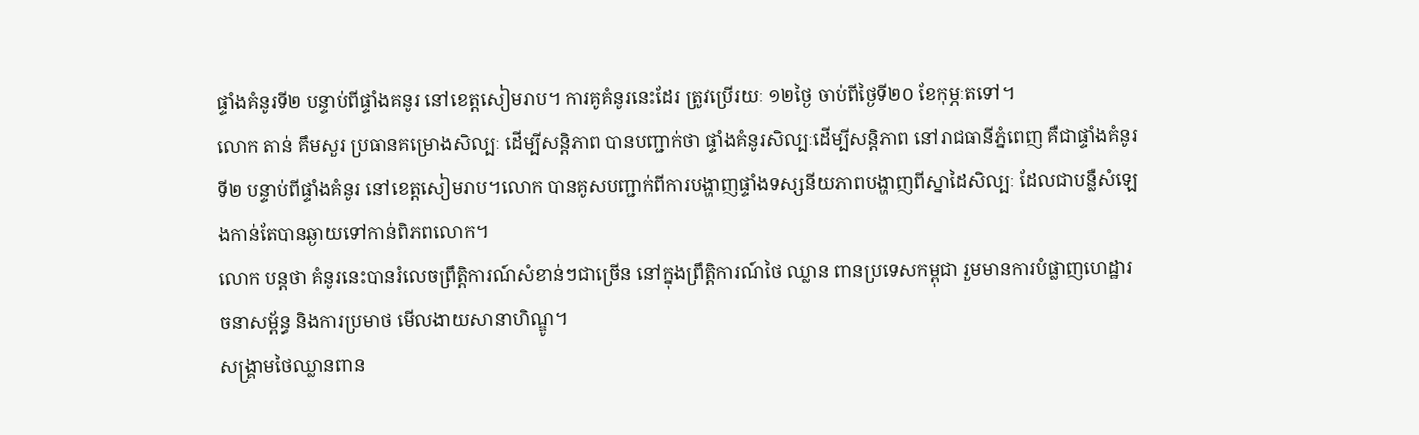ផ្ទាំងគំនូរទី២ បន្ទាប់ពីផ្ទាំងគនូរ នៅខេត្តសៀមរាប។ ការគូគំនូរនេះដែរ ត្រូវប្រើរយៈ ១២ថ្ងៃ ចាប់ពីថ្ងៃទី២០ ខែកុម្ភៈតទៅ។
លោក តាន់ គឹមសួរ ប្រធានគម្រោងសិល្បៈ ដើម្បីសន្តិភាព បានបញ្ជាក់ថា ផ្ទាំងគំនូរសិល្បៈដើម្បីសន្តិភាព នៅរាជធានីភ្នំពេញ គឺជាផ្ទាំងគំនូរទី២ បន្ទាប់ពីផ្ទាំងគំនូរ នៅខេត្តសៀមរាប។លោក បានគូសបញ្ជាក់ពីការបង្ហាញផ្ទាំងទស្សនីយភាពបង្ហាញពីស្នាដៃសិល្បៈ ដែលជាបន្លឺសំឡេងកាន់តែបានឆ្ងាយទៅកាន់ពិភពលោក។
លោក បន្តថា គំនូរនេះបានរំលេចព្រឹត្តិការណ៍សំខាន់ៗជាច្រើន នៅក្នុងព្រឹត្តិការណ៍ថៃ ឈ្លាន ពានប្រទេសកម្ពុជា រួមមានការបំផ្លាញហេដ្ឋារចនាសម្ព័ន្ធ និងការប្រមាថ មើលងាយសានាហិណ្ឌូ។
សង្គ្រាមថៃឈ្លានពាន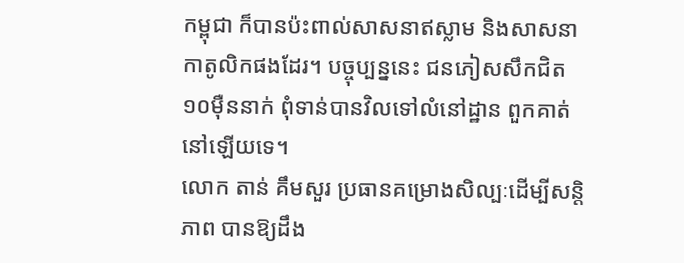កម្ពុជា ក៏បានប៉ះពាល់សាសនាឥស្លាម និងសាសនាកាតូលិកផងដែរ។ បច្ចុប្បន្ននេះ ជនភៀសសឹកជិត ១០ម៉ឺននាក់ ពុំទាន់បានវិលទៅលំនៅដ្ឋាន ពួកគាត់នៅឡើយទេ។
លោក តាន់ គឹមសួរ ប្រធានគម្រោងសិល្បៈដើម្បីសន្តិភាព បានឱ្យដឹង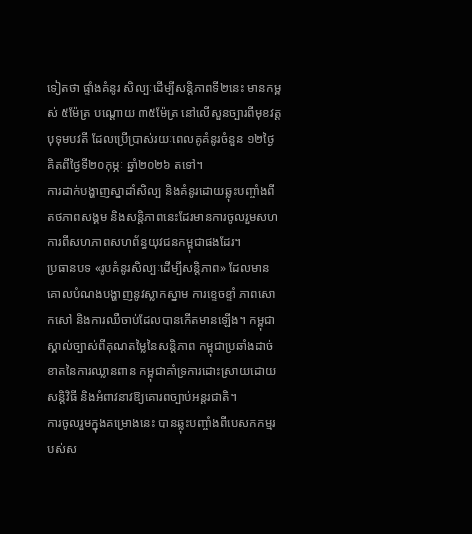ទៀតថា ផ្ទាំងគំនូរ សិល្បៈដើម្បីសន្តិភាពទី២នេះ មានកម្ពស់ ៥ម៉ែត្រ បណ្តោយ ៣៥ម៉ែត្រ នៅលើសួនច្បារពីមុខវត្តបុទុមបវតី ដែលប្រើប្រាស់រយៈពេលគូគំនូរចំនួន ១២ថ្ងៃ គិតពីថ្ងៃទី២០កុម្ភៈ ឆ្នាំ២០២៦ តទៅ។
ការដាក់បង្ហាញស្នាដាំសិល្ប និងគំនូរដោយឆ្លុះបញ្ចាំងពីតថភាពសង្គម និងសន្តិភាពនេះដែរមានការចូលរួមសហការពីសហភាពសហព័ន្ធយុវជនកម្ពុជាផងដែរ។
ប្រធានបទ «រូបគំនូរសិល្បៈដើម្បីសន្តិភាព» ដែលមានគោលបំណងបង្ហាញនូវស្លាកស្នាម ការខ្ទេចខ្ទាំ ភាពសោកសៅ និងការឈឺចាប់ដែលបានកើតមានឡើង។ កម្ពុជា ស្គាល់ច្បាស់ពីគុណតម្លៃនៃសន្តិភាព កម្ពុជាប្រឆាំងដាច់ខាតនៃការឈ្លានពាន កម្ពុជាគាំទ្រការដោះស្រាយដោយសន្តិវិធី និងអំពាវនាវឱ្យគោរពច្បាប់អន្តរជាតិ។
ការចូលរួមក្នុងគម្រោងនេះ បានឆ្លុះបញ្ចាំងពីបេសកកម្មរបស់ស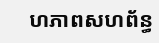ហភាពសហព័ន្ធ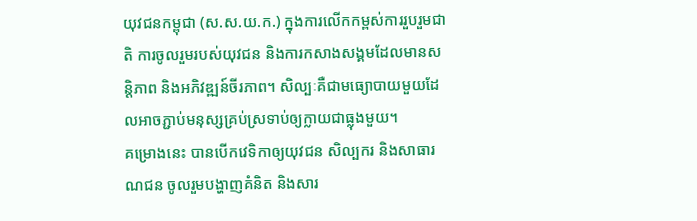យុវជនកម្ពុជា (ស.ស.យ.ក.) ក្នុងការលើកកម្ពស់ការរួបរួមជាតិ ការចូលរួមរបស់យុវជន និងការកសាងសង្គមដែលមានសន្តិភាព និងអភិវឌ្ឍន៍ចីរភាព។ សិល្បៈគឺជាមធ្យោបាយមួយដែលអាចភ្ជាប់មនុស្សគ្រប់ស្រទាប់ឲ្យក្លាយជាធ្លុងមួយ។
គម្រោងនេះ បានបើកវេទិកាឲ្យយុវជន សិល្បករ និងសាធារណជន ចូលរួមបង្ហាញគំនិត និងសារ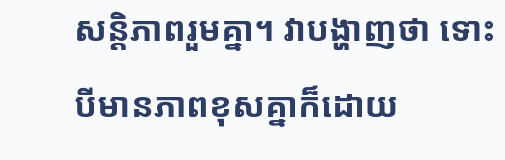សន្តិភាពរួមគ្នា។ វាបង្ហាញថា ទោះបីមានភាពខុសគ្នាក៏ដោយ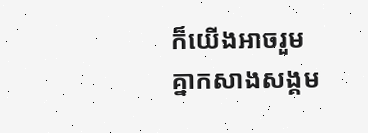ក៏យើងអាចរួមគ្នាកសាងសង្គម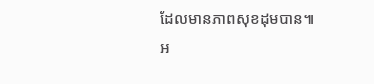ដែលមានភាពសុខដុមបាន៕
អ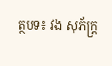ត្ថបទ៖ វង សុភ័ក្ត្រ